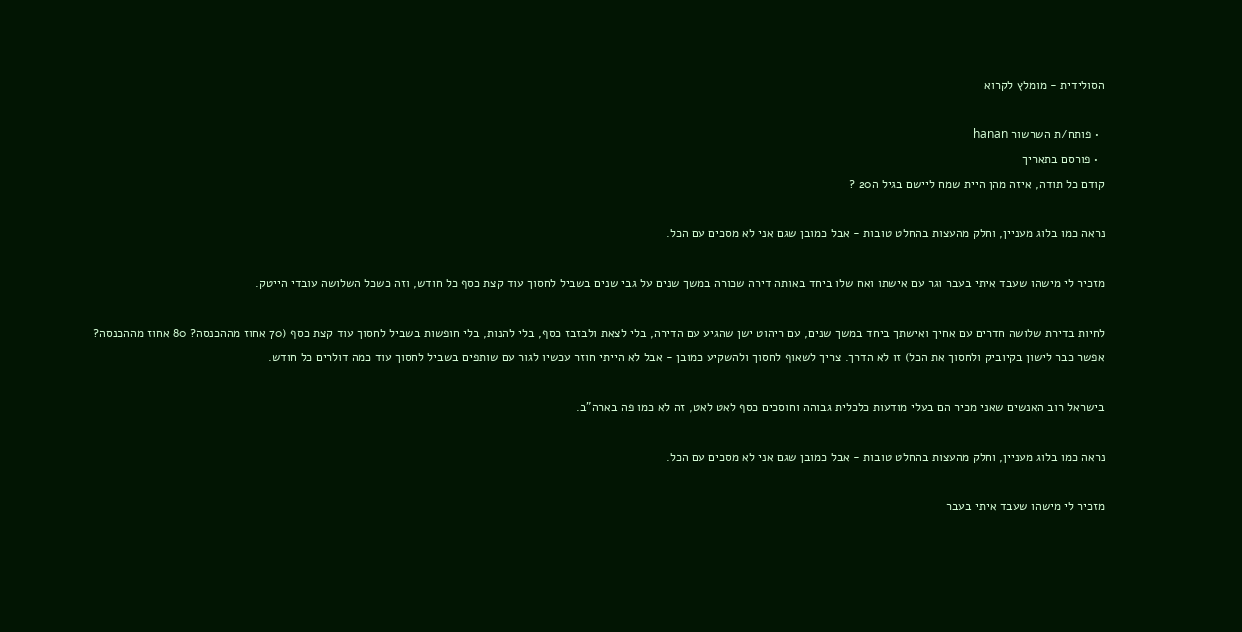הסולידית - מומלץ לקרוא

  • פותח/ת השרשור hanan
  • פורסם בתאריך
קודם כל תודה, איזה מהן היית שמח ליישם בגיל ה20 ?

נראה כמו בלוג מעניין, וחלק מהעצות בהחלט טובות - אבל כמובן שגם אני לא מסכים עם הכל.

מזכיר לי מישהו שעבד איתי בעבר וגר עם אישתו ואח שלו ביחד באותה דירה שכורה במשך שנים על גבי שנים בשביל לחסוך עוד קצת כסף כל חודש, וזה כשכל השלושה עובדי הייטק.

לחיות בדירת שלושה חדרים עם אחיך ואישתך ביחד במשך שנים, עם ריהוט ישן שהגיע עם הדירה, בלי לצאת ולבזבז כסף, בלי להנות, בלי חופשות בשביל לחסוך עוד קצת כסף (70 אחוז מההכנסה? 80 אחוז מההכנסה? אפשר כבר לישון בקיוביק ולחסוך את הכל) זו לא הדרך. צריך לשאוף לחסוך ולהשקיע כמובן - אבל לא הייתי חוזר עכשיו לגור עם שותפים בשביל לחסוך עוד כמה דולרים כל חודש.

בישראל רוב האנשים שאני מכיר הם בעלי מודעות כלכלית גבוהה וחוסכים כסף לאט לאט, זה לא כמו פה בארה"ב.

נראה כמו בלוג מעניין, וחלק מהעצות בהחלט טובות - אבל כמובן שגם אני לא מסכים עם הכל.

מזכיר לי מישהו שעבד איתי בעבר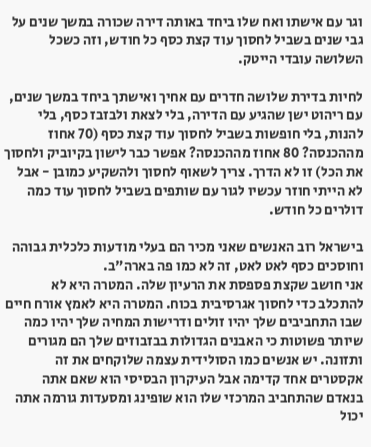וגר עם אישתו ואח שלו ביחד באותה דירה שכורה במשך שנים על גבי שנים בשביל לחסוך עוד קצת כסף כל חודש, וזה כשכל השלושה עובדי הייטק.

לחיות בדירת שלושה חדרים עם אחיך ואישתך ביחד במשך שנים, עם ריהוט ישן שהגיע עם הדירה, בלי לצאת ולבזבז כסף, בלי להנות, בלי חופשות בשביל לחסוך עוד קצת כסף (70 אחוז מההכנסה? 80 אחוז מההכנסה? אפשר כבר לישון בקיוביק ולחסוך את הכל) זו לא הדרך. צריך לשאוף לחסוך ולהשקיע כמובן - אבל לא הייתי חוזר עכשיו לגור עם שותפים בשביל לחסוך עוד כמה דולרים כל חודש.

בישראל רוב האנשים שאני מכיר הם בעלי מודעות כלכלית גבוהה וחוסכים כסף לאט לאט, זה לא כמו פה בארה"ב.
אני חושב שקצת פספסת את הרעיון שלה. המטרה היא לא להתכלב כדי לחסוך אגרסיבית בכוח. המטרה היא לאמץ אורח חיים שבו התחביבים שלך יהיו זולים ודרישות המחיה שלך יהיו כמה שיותר פשוטות כי האבנים הגדולות בבזבוזים שלך הם מגורים ותזונה. יש אנשים כמו הסולידית עצמה שלוקחים את זה אקסטרים אחד קדימה אבל העיקרון הבסיסי הוא שאם אתה בנאדם שהתחביב המרכזי שלו הוא שופינג ומסעדות גורמה אתה יכול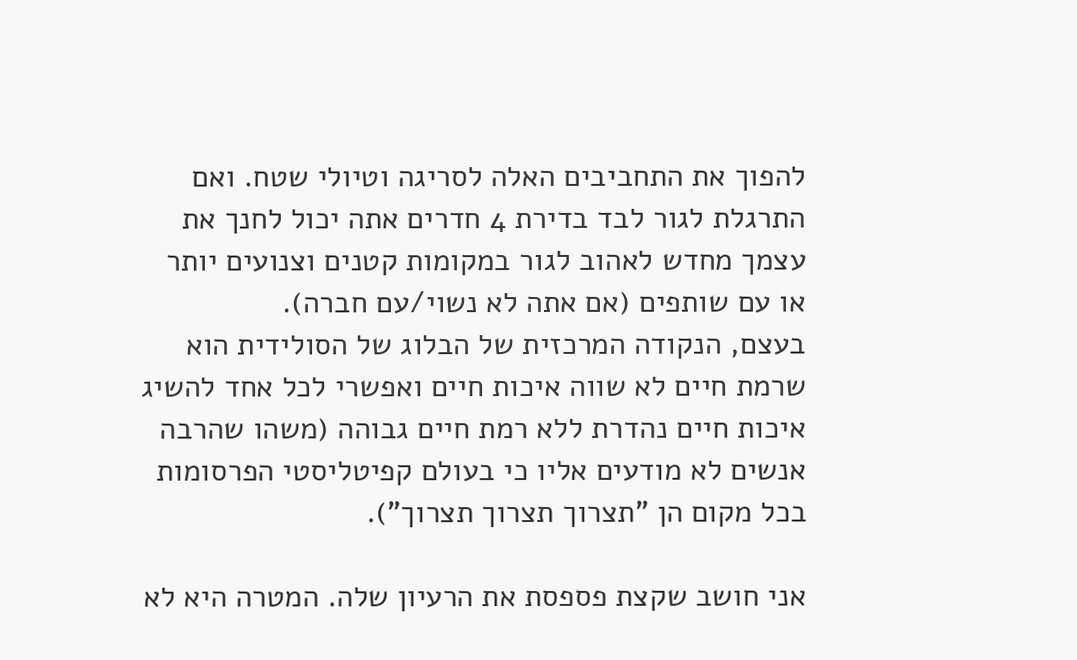להפוך את התחביבים האלה לסריגה וטיולי שטח. ואם התרגלת לגור לבד בדירת 4 חדרים אתה יכול לחנך את עצמך מחדש לאהוב לגור במקומות קטנים וצנועים יותר או עם שותפים (אם אתה לא נשוי/עם חברה).
בעצם, הנקודה המרכזית של הבלוג של הסולידית הוא שרמת חיים לא שווה איכות חיים ואפשרי לכל אחד להשיג איכות חיים נהדרת ללא רמת חיים גבוהה (משהו שהרבה אנשים לא מודעים אליו כי בעולם קפיטליסטי הפרסומות בכל מקום הן "תצרוך תצרוך תצרוך").

אני חושב שקצת פספסת את הרעיון שלה. המטרה היא לא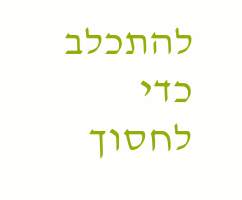להתכלב כדי לחסוך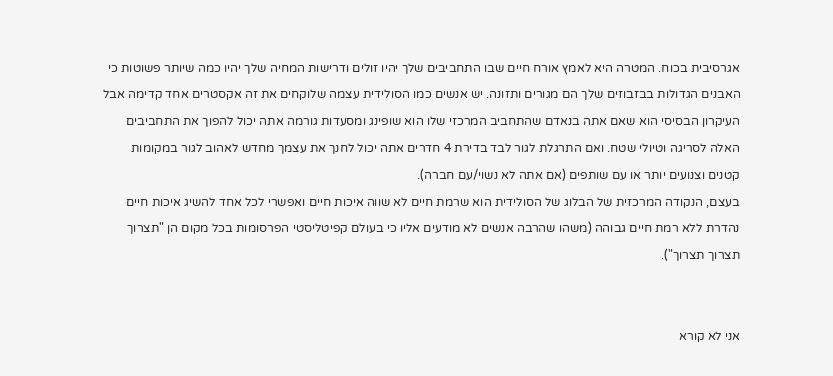אגרסיבית בכוח. המטרה היא לאמץ אורח חיים שבו התחביבים שלך יהיו זולים ודרישות המחיה שלך יהיו כמה שיותר פשוטות כי האבנים הגדולות בבזבוזים שלך הם מגורים ותזונה. יש אנשים כמו הסולידית עצמה שלוקחים את זה אקסטרים אחד קדימה אבל העיקרון הבסיסי הוא שאם אתה בנאדם שהתחביב המרכזי שלו הוא שופינג ומסעדות גורמה אתה יכול להפוך את התחביבים האלה לסריגה וטיולי שטח. ואם התרגלת לגור לבד בדירת 4 חדרים אתה יכול לחנך את עצמך מחדש לאהוב לגור במקומות קטנים וצנועים יותר או עם שותפים (אם אתה לא נשוי/עם חברה).
בעצם, הנקודה המרכזית של הבלוג של הסולידית הוא שרמת חיים לא שווה איכות חיים ואפשרי לכל אחד להשיג איכות חיים נהדרת ללא רמת חיים גבוהה (משהו שהרבה אנשים לא מודעים אליו כי בעולם קפיטליסטי הפרסומות בכל מקום הן "תצרוך תצרוך תצרוך").


אני לא קורא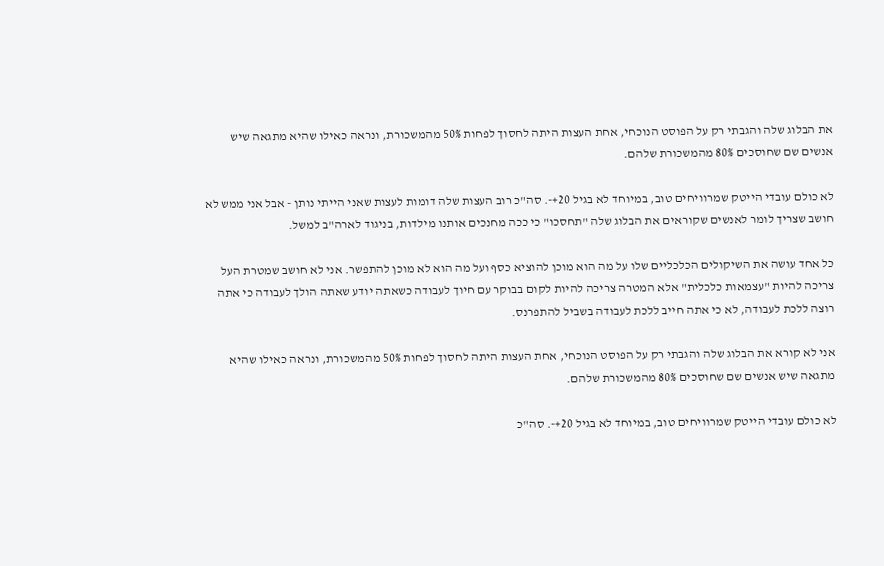את הבלוג שלה והגבתי רק על הפוסט הנוכחי, אחת העצות היתה לחסוך לפחות 50% מהמשכורת, ונראה כאילו שהיא מתגאה שיש אנשים שם שחוסכים 80% מהמשכורת שלהם.

לא כולם עובדי הייטק שמרוויחים טוב, במיוחד לא בגיל 20+-. סה"כ רוב העצות שלה דומות לעצות שאני הייתי נותן - אבל אני ממש לא חושב שצריך לומר לאנשים שקוראים את הבלוג שלה "תחסכו" כי ככה מחנכים אותנו מילדות, בניגוד לארה"ב למשל.

כל אחד עושה את השיקולים הכלכליים שלו על מה הוא מוכן להוציא כסף ועל מה הוא לא מוכן להתפשר. אני לא חושב שמטרת העל צריכה להיות "עצמאות כלכלית" אלא המטרה צריכה להיות לקום בבוקר עם חיוך לעבודה כשאתה יודע שאתה הולך לעבודה כי אתה רוצה ללכת לעבודה, לא כי אתה חייב ללכת לעבודה בשביל להתפרנס.

אני לא קורא את הבלוג שלה והגבתי רק על הפוסט הנוכחי, אחת העצות היתה לחסוך לפחות 50% מהמשכורת, ונראה כאילו שהיא מתגאה שיש אנשים שם שחוסכים 80% מהמשכורת שלהם.

לא כולם עובדי הייטק שמרוויחים טוב, במיוחד לא בגיל 20+-. סה"כ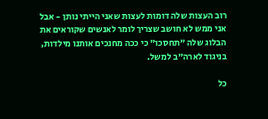רוב העצות שלה דומות לעצות שאני הייתי נותן - אבל אני ממש לא חושב שצריך לומר לאנשים שקוראים את הבלוג שלה "תחסכו" כי ככה מחנכים אותנו מילדות, בניגוד לארה"ב למשל.

כל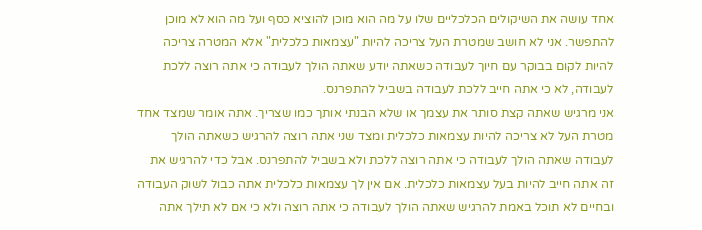אחד עושה את השיקולים הכלכליים שלו על מה הוא מוכן להוציא כסף ועל מה הוא לא מוכן להתפשר. אני לא חושב שמטרת העל צריכה להיות "עצמאות כלכלית" אלא המטרה צריכה להיות לקום בבוקר עם חיוך לעבודה כשאתה יודע שאתה הולך לעבודה כי אתה רוצה ללכת לעבודה, לא כי אתה חייב ללכת לעבודה בשביל להתפרנס.
אני מרגיש שאתה קצת סותר את עצמך או שלא הבנתי אותך כמו שצריך. אתה אומר שמצד אחד מטרת העל לא צריכה להיות עצמאות כלכלית ומצד שני אתה רוצה להרגיש כשאתה הולך לעבודה שאתה הולך לעבודה כי אתה רוצה ללכת ולא בשביל להתפרנס. אבל כדי להרגיש את זה אתה חייב להיות בעל עצמאות כלכלית. אם אין לך עצמאות כלכלית אתה כבול לשוק העבודה ובחיים לא תוכל באמת להרגיש שאתה הולך לעבודה כי אתה רוצה ולא כי אם לא תילך אתה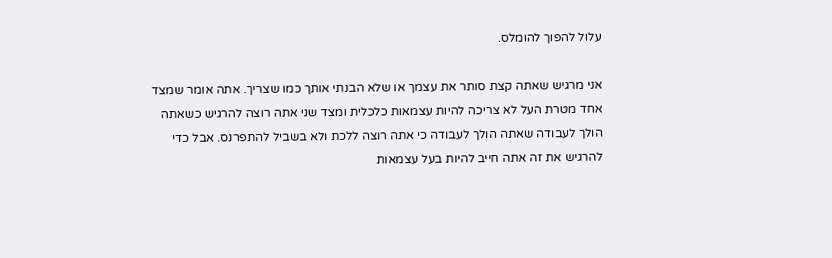עלול להפוך להומלס.

אני מרגיש שאתה קצת סותר את עצמך או שלא הבנתי אותך כמו שצריך. אתה אומר שמצד אחד מטרת העל לא צריכה להיות עצמאות כלכלית ומצד שני אתה רוצה להרגיש כשאתה הולך לעבודה שאתה הולך לעבודה כי אתה רוצה ללכת ולא בשביל להתפרנס. אבל כדי להרגיש את זה אתה חייב להיות בעל עצמאות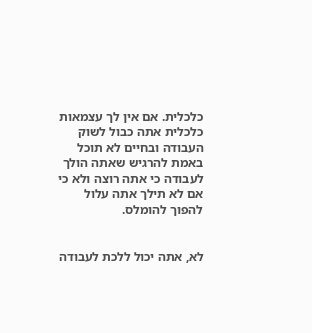כלכלית. אם אין לך עצמאות כלכלית אתה כבול לשוק העבודה ובחיים לא תוכל באמת להרגיש שאתה הולך לעבודה כי אתה רוצה ולא כי אם לא תילך אתה עלול להפוך להומלס.


לא, אתה יכול ללכת לעבודה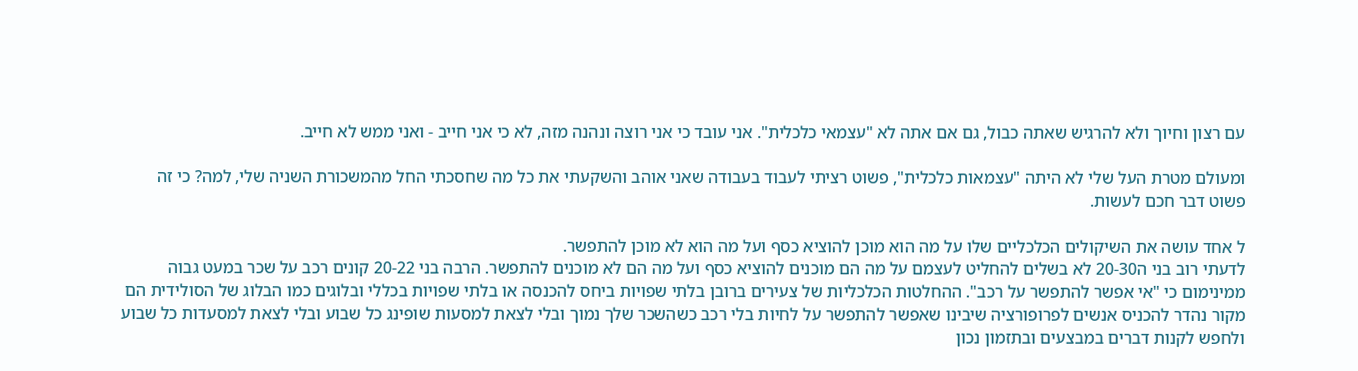עם רצון וחיוך ולא להרגיש שאתה כבול, גם אם אתה לא "עצמאי כלכלית". אני עובד כי אני רוצה ונהנה מזה, לא כי אני חייב - ואני ממש לא חייב.

ומעולם מטרת העל שלי לא היתה "עצמאות כלכלית", פשוט רציתי לעבוד בעבודה שאני אוהב והשקעתי את כל מה שחסכתי החל מהמשכורת השניה שלי, למה? כי זה פשוט דבר חכם לעשות.

ל אחד עושה את השיקולים הכלכליים שלו על מה הוא מוכן להוציא כסף ועל מה הוא לא מוכן להתפשר.
לדעתי רוב בני ה20-30 לא בשלים להחליט לעצמם על מה הם מוכנים להוציא כסף ועל מה הם לא מוכנים להתפשר. הרבה בני 20-22 קונים רכב על שכר במעט גבוה ממינימום כי "אי אפשר להתפשר על רכב". ההחלטות הכלכליות של צעירים ברובן בלתי שפויות ביחס להכנסה או בלתי שפויות בכללי ובלוגים כמו הבלוג של הסולידית הם מקור נהדר להכניס אנשים לפרופורציה שיבינו שאפשר להתפשר על לחיות בלי רכב כשהשכר שלך נמוך ובלי לצאת למסעות שופינג כל שבוע ובלי לצאת למסעדות כל שבוע ולחפש לקנות דברים במבצעים ובתזמון נכון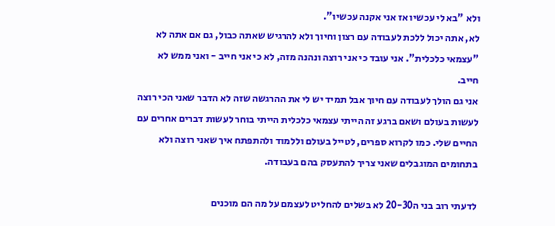ולא "בא לי עכשיו אז אני אקנה עכשיו".
לא, אתה יכול ללכת לעבודה עם רצון וחיוך ולא להרגיש שאתה כבול, גם אם אתה לא "עצמאי כלכלית". אני עובד כי אני רוצה ונהנה מזה, לא כי אני חייב - ואני ממש לא חייב.
אני גם הולך לעבודה עם חיוך אבל תמיד יש לי את ההרגשה שזה לא הדבר שאני הכי רוצה לעשות בעולם ושאם ברגע זה הייתי עצמאי כלכלית הייתי בוחר לעשות דברים אחרים עם החיים שלי. כמו לקרוא ספרים, לטייל בעולם וללמוד ולהתפתח איך שאני רוצה ולא בתחומים המוגבלים שאני צריך להתעסק בהם בעבודה.

לדעתי רוב בני ה20-30 לא בשלים להחליט לעצמם על מה הם מוכנים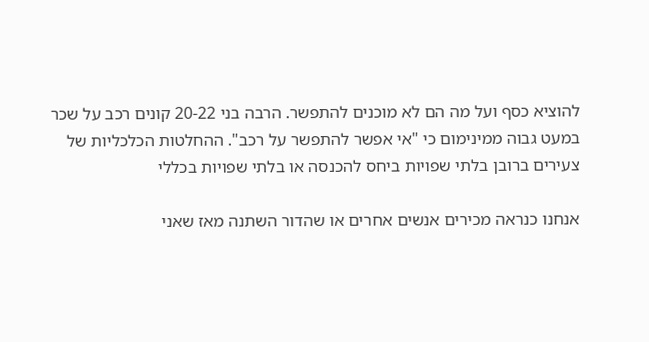להוציא כסף ועל מה הם לא מוכנים להתפשר. הרבה בני 20-22 קונים רכב על שכר במעט גבוה ממינימום כי "אי אפשר להתפשר על רכב". ההחלטות הכלכליות של צעירים ברובן בלתי שפויות ביחס להכנסה או בלתי שפויות בכללי

אנחנו כנראה מכירים אנשים אחרים או שהדור השתנה מאז שאני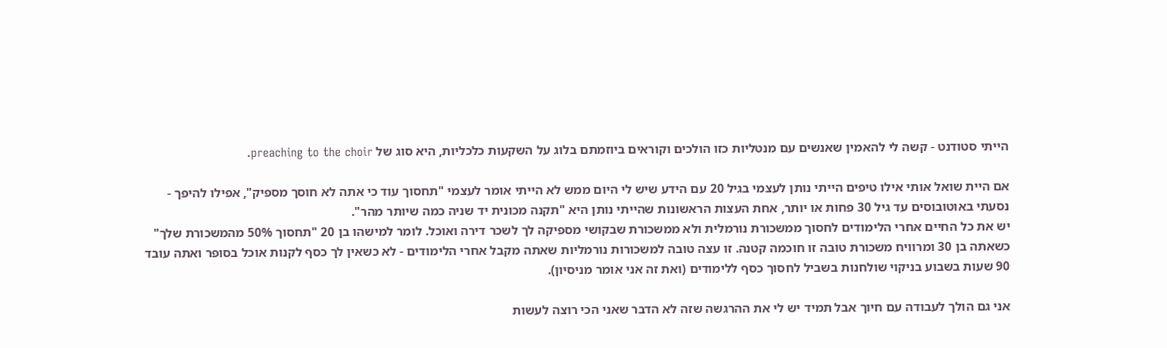הייתי סטודנט - קשה לי להאמין שאנשים עם מנטליות כזו הולכים וקוראים ביוזמתם בלוג על השקעות כלכליות, היא סוג של preaching to the choir.

אם היית שואל אותי אילו טיפים הייתי נותן לעצמי בגיל 20 עם הידע שיש לי היום ממש לא הייתי אומר לעצמי "תחסוך עוד כי אתה לא חוסך מספיק", אפילו להיפך - נסעתי באוטובוסים עד גיל 30 פחות או יותר, אחת העצות הראשונות שהייתי נותן היא "תקנה מכונית יד שניה כמה שיותר מהר".
יש את כל החיים אחרי הלימודים לחסוך ממשכורת נורמלית ולא ממשכורת שבקושי מספיקה לך לשכר דירה ואוכל. לומר למישהו בן 20 "תחסוך 50% מהמשכורת שלך" כשאתה בן 30 ומרוויח משכורת טובה זו חוכמה קטנה. זו עצה טובה למשכורות נורמליות שאתה מקבל אחרי הלימודים - לא כשאין לך כסף לקנות אוכל בסופר ואתה עובד 90 שעות בשבוע בניקוי שולחנות בשביל לחסוך כסף ללימודים (ואת זה אני אומר מניסיון).

אני גם הולך לעבודה עם חיוך אבל תמיד יש לי את ההרגשה שזה לא הדבר שאני הכי רוצה לעשות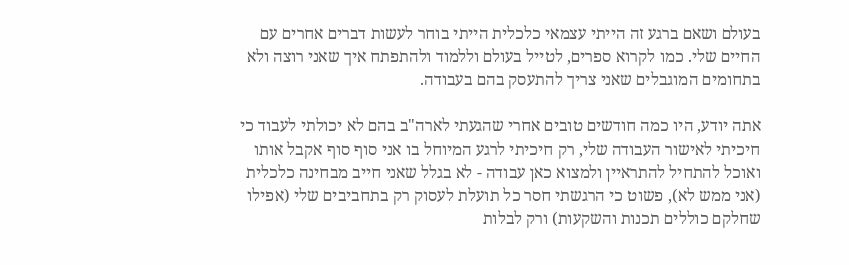בעולם ושאם ברגע זה הייתי עצמאי כלכלית הייתי בוחר לעשות דברים אחרים עם החיים שלי. כמו לקרוא ספרים, לטייל בעולם וללמוד ולהתפתח איך שאני רוצה ולא בתחומים המוגבלים שאני צריך להתעסק בהם בעבודה.

אתה יודע, היו כמה חודשים טובים אחרי שהגעתי לארה"ב בהם לא יכולתי לעבוד כי חיכיתי לאישור העבודה שלי, רק חיכיתי לרגע המיוחל בו אני סוף סוף אקבל אותו ואוכל להתחיל להתראיין ולמצוא כאן עבודה - לא בגלל שאני חייב מבחינה כלכלית (אני ממש לא), פשוט כי הרגשתי חסר כל תועלת לעסוק רק בתחביבים שלי (אפילו שחלקם כוללים תכנות והשקעות) ורק לבלות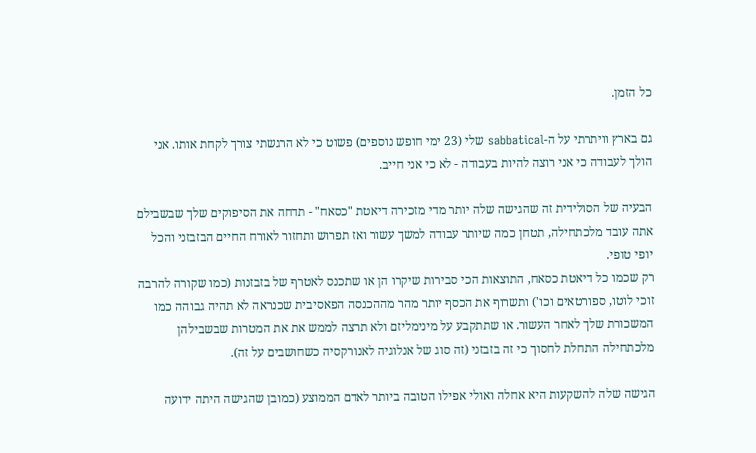כל הזמן.

גם בארץ וויתרתי על ה-sabbatical שלי (23 ימי חופש נוספים) פשוט כי לא הרגשתי צורך לקחת אותו. אני הולך לעבודה כי אני רוצה להיות בעבודה - לא כי אני חייב.

הבעיה של הסולידית זה שהגישה שלה יותר מדי מזכירה דיאטת "כסאח" - תדחה את הסיפוקים שלך שבשבילם אתה עובד מלכתחילה, תטחן כמה שיותר עבודה למשך עשור ואז תפרוש ותחזור לאורח החיים הבזבזני והכל יופי טופי.
רק שכמו כל דיאטת כסאח, התוצאות הכי סבירות שיקרו הן או שתכנס לאטרף של בזבזנות (כמו שקורה להרבה זוכי לוטו, ספורטאים וכו') ותשרוף את הכסף יותר מהר מההכנסה הפאסיבית שכנראה לא תהיה גבוהה כמו המשכורת שלך לאחר העשור. או שתתקבע על מינימליזם ולא תרצה לממש את את המטרות שבשבילהן מלכתחילה התחלת לחסוך כי זה בזבזני (זה סוג של אנלוגיה לאנורקסיה כשחושבים על זה).

הגישה שלה להשקעות היא אחלה ואולי אפילו הטובה ביותר לאדם הממוצע (כמובן שהגישה היתה ידועה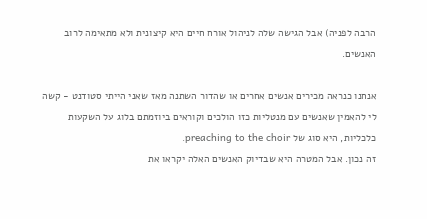הרבה לפניה) אבל הגישה שלה לניהול אורח חיים היא קיצונית ולא מתאימה לרוב האנשים.

אנחנו כנראה מכירים אנשים אחרים או שהדור השתנה מאז שאני הייתי סטודנט - קשה לי להאמין שאנשים עם מנטליות כזו הולכים וקוראים ביוזמתם בלוג על השקעות כלכליות, היא סוג של preaching to the choir.
זה נכון. אבל המטרה היא שבדיוק האנשים האלה יקראו את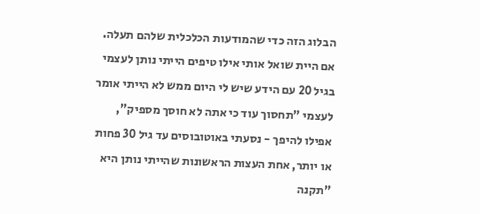הבלוג הזה כדי שהמודעות הכלכלית שלהם תעלה.
אם היית שואל אותי אילו טיפים הייתי נותן לעצמי בגיל 20 עם הידע שיש לי היום ממש לא הייתי אומר לעצמי "תחסוך עוד כי אתה לא חוסך מספיק", אפילו להיפך - נסעתי באוטובוסים עד גיל 30 פחות או יותר, אחת העצות הראשונות שהייתי נותן היא "תקנה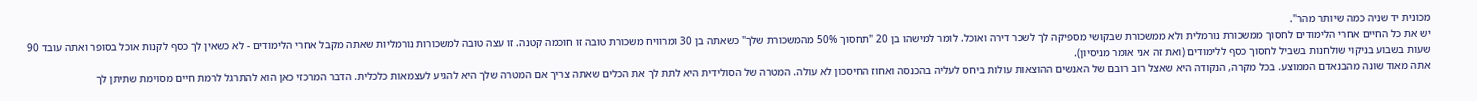מכונית יד שניה כמה שיותר מהר".
יש את כל החיים אחרי הלימודים לחסוך ממשכורת נורמלית ולא ממשכורת שבקושי מספיקה לך לשכר דירה ואוכל. לומר למישהו בן 20 "תחסוך 50% מהמשכורת שלך" כשאתה בן 30 ומרוויח משכורת טובה זו חוכמה קטנה. זו עצה טובה למשכורות נורמליות שאתה מקבל אחרי הלימודים - לא כשאין לך כסף לקנות אוכל בסופר ואתה עובד 90 שעות בשבוע בניקוי שולחנות בשביל לחסוך כסף ללימודים (ואת זה אני אומר מניסיון).
אתה מאוד שונה מהבנאדם הממוצע. בכל מקרה, הנקודה היא שאצל רוב רובם של האנשים ההוצאות עולות ביחס לעליה בהכנסה ואחוז החיסכון לא עולה. המטרה של הסולידית היא לתת לך את הכלים שאתה צריך אם המטרה שלך היא להגיע לעצמאות כלכלית. הדבר המרכזי כאן הוא להתרגל לרמת חיים מסוימת שתיתן לך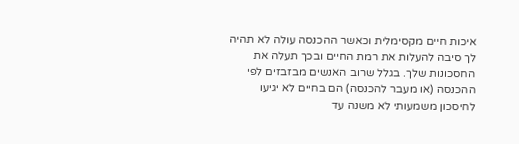איכות חיים מקסימלית וכאשר ההכנסה עולה לא תהיה לך סיבה להעלות את רמת החיים ובכך תעלה את החסכונות שלך. בגלל שרוב האנשים מבזבזים לפי ההכנסה (או מעבר להכנסה) הם בחיים לא יגיעו לחיסכון משמעותי לא משנה עד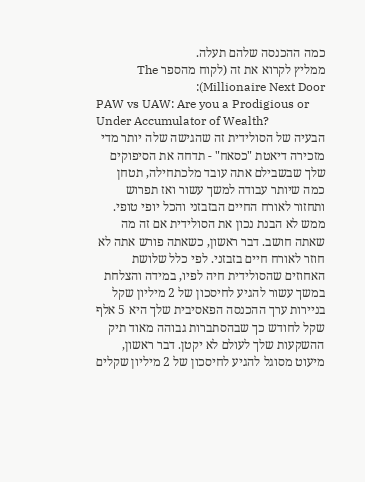כמה ההכנסה שלהם תעלה.
ממליץ לקרוא את זה (לקוח מהספר The Millionaire Next Door):
PAW vs UAW: Are you a Prodigious or Under Accumulator of Wealth?
הבעיה של הסולידית זה שהגישה שלה יותר מדי מזכירה דיאטת "כסאח" - תדחה את הסיפוקים שלך שבשבילם אתה עובד מלכתחילה, תטחן כמה שיותר עבודה למשך עשור ואז תפרוש ותחזור לאורח החיים הבזבזני והכל יופי טופי.
ממש לא הבנת נכון את הסולידית אם זה מה שאתה חושב. דבר ראשון, כשאתה פורש אתה לא חוזר לאורח חיים בזבזני. לפי כלל שלושת האחוזים שהסולידית חיה לפיו, במידה והצלחת במשך עשור להגיע לחיסכון של 2 מיליון שקל בניירות ערך ההכנסה הפאסיבית שלך היא 5 אלף שקל לחודש כך שבהסתברות גבוהה מאוד תיק ההשקעות שלך לעולם לא יקטן. דבר ראשון, מיעוט מסוגל להגיע לחיסכון של 2 מיליון שקלים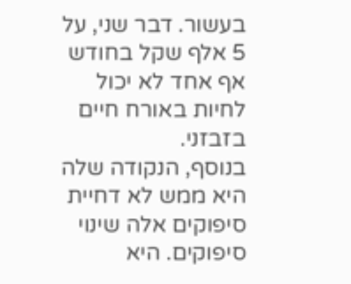בעשור. דבר שני, על 5 אלף שקל בחודש אף אחד לא יכול לחיות באורח חיים בזבזני.
בנוסף, הנקודה שלה היא ממש לא דחיית סיפוקים אלה שינוי סיפוקים. היא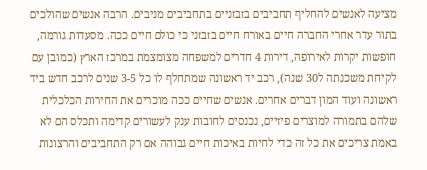מציעה לאנשים להחליף תחביבים בזבזניים בתחביבים מניבים. הרבה אנשים שהולכים בתור עדר אחרי החברה חיים באורח חיים בזבזני כי כולם חיים ככה. מסעדות גורמה, חופשות יקרות לאירופה, דירות 4 חדרים למשפחה מצומצמת במרכז הארץ (כמובן עם לקיחת משכנתה ל30 שנה), רכב יד ראשונה שמתחלף לו כל 3-5 שנים לרכב חדש ביד ראשונה ועוד המון דברים אחרים. אנשים שחיים ככה מוכרים את החירות הכלכלית שלהם בתמורה למוצרים פיזיים, נכנסים לחובות ענק לעשורים קדימה ותכלס הם לא באמת צריכים את כל זה כדי לחיות באיכות חיים גבוהה אם רק התחביבים והרצונות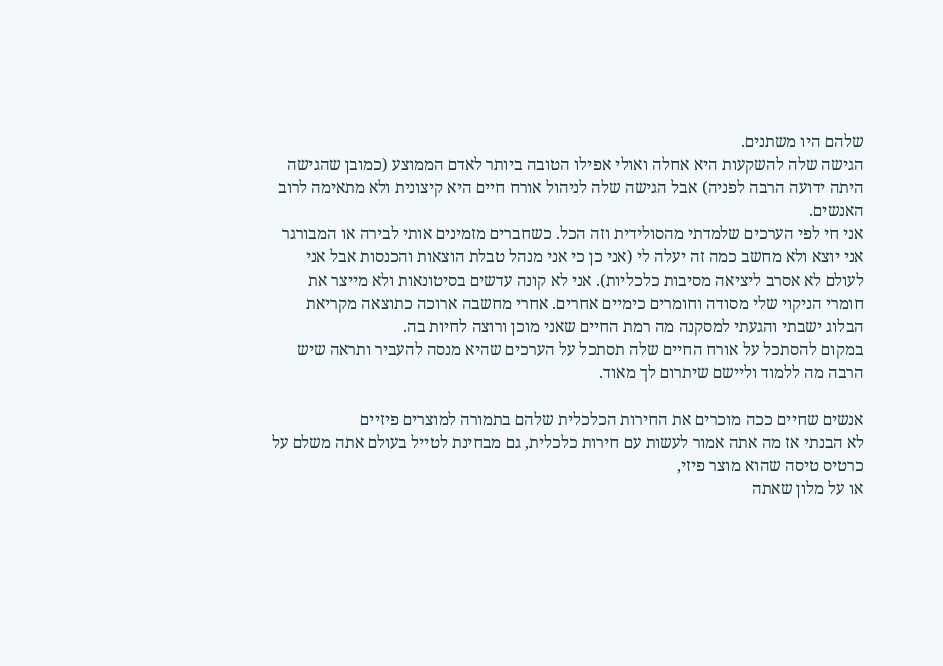שלהם היו משתנים.
הגישה שלה להשקעות היא אחלה ואולי אפילו הטובה ביותר לאדם הממוצע (כמובן שהגישה היתה ידועה הרבה לפניה) אבל הגישה שלה לניהול אורח חיים היא קיצונית ולא מתאימה לרוב האנשים.
אני חי לפי הערכים שלמדתי מהסולידית וזה הכל. כשחברים מזמינים אותי לבירה או המבורגר אני יוצא ולא מחשב כמה זה יעלה לי (אני כן כי אני מנהל טבלת הוצאות והכנסות אבל אני לעולם לא אסרב ליציאה מסיבות כלכליות). אני לא קונה עדשים בסיטונאות ולא מייצר את חומרי הניקוי שלי מסודה וחומרים כימיים אחרים. אחרי מחשבה ארוכה כתוצאה מקריאת הבלוג ישבתי והגעתי למסקנה מה רמת החיים שאני מוכן ורוצה לחיות בה.
במקום להסתכל על אורח החיים שלה תסתכל על הערכים שהיא מנסה להעביר ותראה שיש הרבה מה ללמוד וליישם שיתרום לך מאוד.

אנשים שחיים ככה מוכרים את החירות הכלכלית שלהם בתמורה למוצרים פיזיים
לא הבנתי אז מה אתה אמור לעשות עם חירות כלכלית, גם מבחינת לטייל בעולם אתה משלם על כרטיס טיסה שהוא מוצר פיזי,
או על מלון שאתה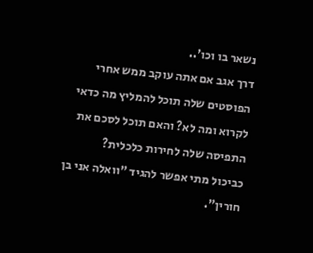נשאר בו וכו'..
דרך אגב אם אתה עוקב ממש אחרי הפוסטים שלה תוכל להמליץ מה כדאי לקרוא ומה לא? והאם תוכל לסכם את התפיסה שלה לחירות כלכלית?
כביכול מתי אפשר להגיד "וואלה אני בן חורין".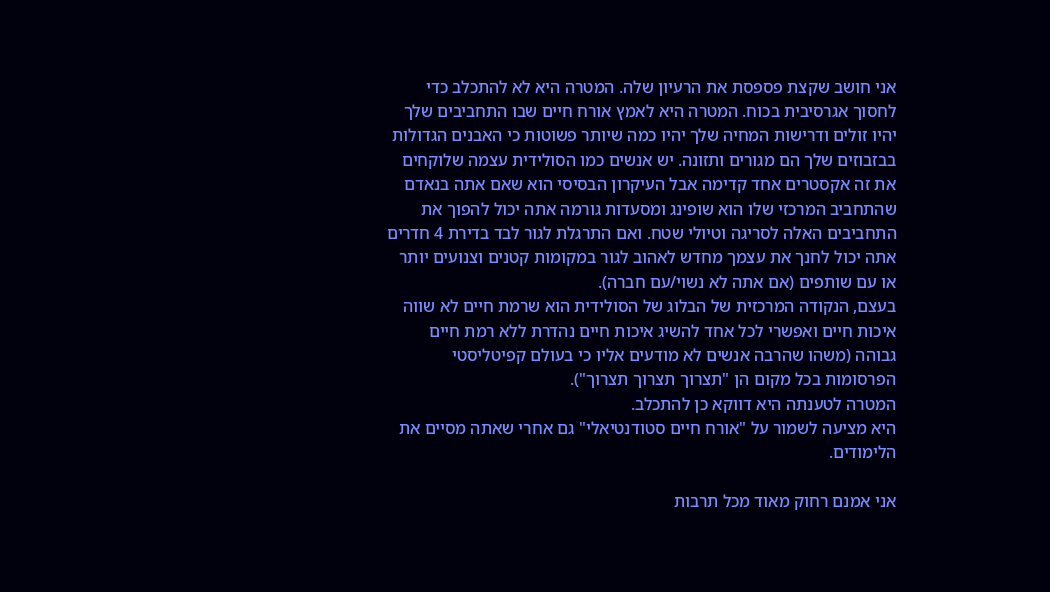אני חושב שקצת פספסת את הרעיון שלה. המטרה היא לא להתכלב כדי לחסוך אגרסיבית בכוח. המטרה היא לאמץ אורח חיים שבו התחביבים שלך יהיו זולים ודרישות המחיה שלך יהיו כמה שיותר פשוטות כי האבנים הגדולות בבזבוזים שלך הם מגורים ותזונה. יש אנשים כמו הסולידית עצמה שלוקחים את זה אקסטרים אחד קדימה אבל העיקרון הבסיסי הוא שאם אתה בנאדם שהתחביב המרכזי שלו הוא שופינג ומסעדות גורמה אתה יכול להפוך את התחביבים האלה לסריגה וטיולי שטח. ואם התרגלת לגור לבד בדירת 4 חדרים אתה יכול לחנך את עצמך מחדש לאהוב לגור במקומות קטנים וצנועים יותר או עם שותפים (אם אתה לא נשוי/עם חברה).
בעצם, הנקודה המרכזית של הבלוג של הסולידית הוא שרמת חיים לא שווה איכות חיים ואפשרי לכל אחד להשיג איכות חיים נהדרת ללא רמת חיים גבוהה (משהו שהרבה אנשים לא מודעים אליו כי בעולם קפיטליסטי הפרסומות בכל מקום הן "תצרוך תצרוך תצרוך").
המטרה לטענתה היא דווקא כן להתכלב.
היא מציעה לשמור על "אורח חיים סטודנטיאלי" גם אחרי שאתה מסיים את הלימודים.

אני אמנם רחוק מאוד מכל תרבות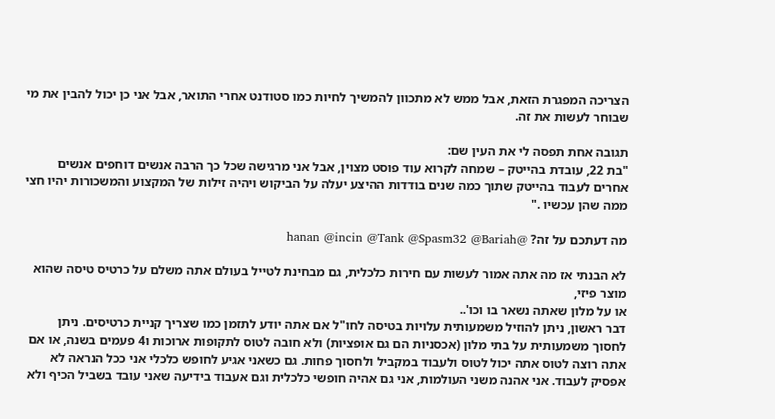הצריכה המפגרת הזאת, אבל ממש לא מתכוון להמשיך לחיות כמו סטודנט אחרי התואר, אבל אני כן יכול להבין את מי שבוחר לעשות את זה.

תגובה אחת תפסה לי את העין שם:
"בת 22, עובדת בהייטק – שמחה לקרוא עוד פוסט מצוין, אבל אני מרגישה שכל כך הרבה אנשים דוחפים אנשים אחרים לעבוד בהייטק שתוך כמה שנים בודדות ההיצע יעלה על הביקוש ויהיה זילות של המקצוע והמשכורות יהיו חצי ממה שהן עכשיו ."

מה דעתכם על זה? @hanan @incin @Tank @Spasm32 @Bariah

לא הבנתי אז מה אתה אמור לעשות עם חירות כלכלית, גם מבחינת לטייל בעולם אתה משלם על כרטיס טיסה שהוא מוצר פיזי,
או על מלון שאתה נשאר בו וכו'..
דבר ראשון, ניתן להוזיל משמעותית עלויות בטיסה לחו"ל אם אתה יודע לתזמן כמו שצריך קניית כרטיסים. ניתן לחסוך משמעותית על בתי מלון (אכסניות הם גם אופציות) ולא חובה לטוס לתקופות ארוכות ו4 פעמים בשנה, או אם אתה רוצה לטוס אתה יכול לטוס ולעבוד במקביל ולחסוך פחות. גם כשאני אגיע לחופש כלכלי אני ככל הנראה לא אפסיק לעבוד. אני אהנה משני העולמות, אני גם אהיה חופשי כלכלית וגם אעבוד בידיעה שאני עובד בשביל הכיף ולא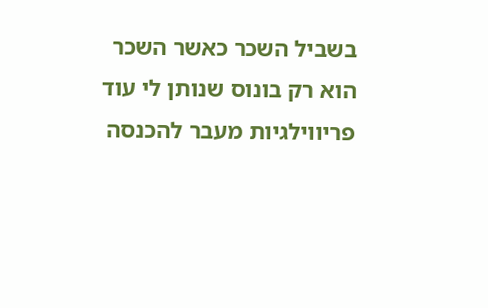בשביל השכר כאשר השכר הוא רק בונוס שנותן לי עוד פריווילגיות מעבר להכנסה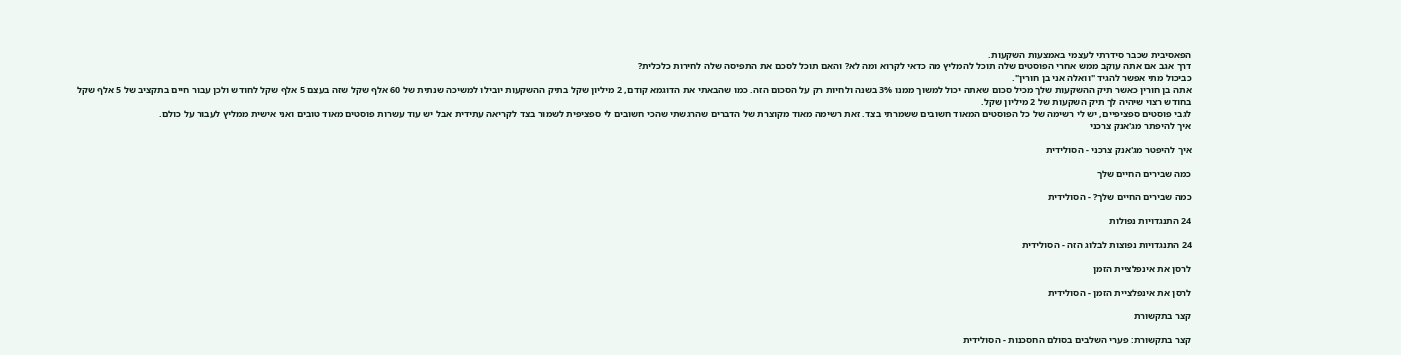הפאסיבית שכבר סידרתי לעצמי באמצעות השקעות.
דרך אגב אם אתה עוקב ממש אחרי הפוסטים שלה תוכל להמליץ מה כדאי לקרוא ומה לא? והאם תוכל לסכם את התפיסה שלה לחירות כלכלית?
כביכול מתי אפשר להגיד "וואלה אני בן חורין".
אתה בן חורין כאשר תיק ההשקעות שלך מכיל סכום שאתה יכול למשוך ממנו 3% בשנה ולחיות רק על הסכום הזה. כמו שהבאתי את הדוגמא קודם, 2 מיליון שקל בתיק ההשקעות יובילו למשיכה שנתית של 60 אלף שקל שזה בעצם 5 אלף שקל לחודש ולכן עבור חיים בתקציב של 5 אלף שקל בחודש רצוי שיהיה לך תיק השקעות של 2 מיליון שקל.
לגבי פוסטים ספציפיים, יש לי רשימה של כל הפוסטים המאוד חשובים ששמרתי בצד. זאת רשימה מאוד מקוצרת של הדברים שהרגשתי שהכי חשובים לי ספציפית לשמור בצד לקריאה עתידית אבל יש עוד עשרות פוסטים מאוד טובים ואני אישית ממליץ לעבור על כולם.
איך להיפתר מג'אנק צרכני

איך להיפטר מג'אנק צרכני - הסולידית

כמה שבירים החיים שלך

כמה שבירים החיים שלך? - הסולידית

24 התנגדויות נפולות

24 התנגדויות נפוצות לבלוג הזה - הסולידית

לרסן את אינפלציית הזמן

לרסן את אינפלציית הזמן - הסולידית

קצר בתקשורת

קצר בתקשורת: פערי השלבים בסולם החסכנות - הסולידית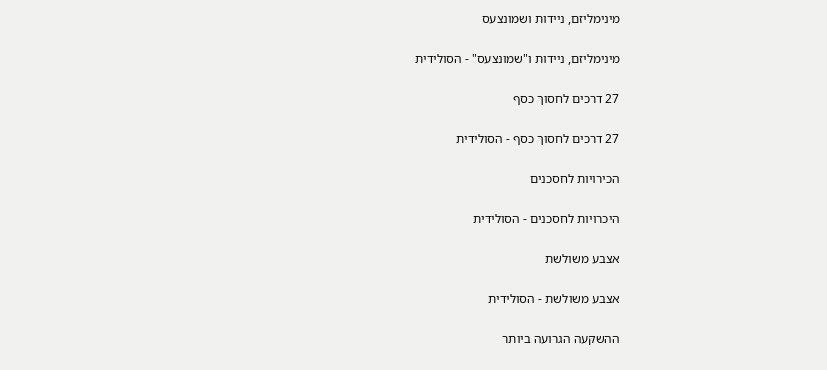מינימליזם, ניידות ושמונצעס

מינימליזם, ניידות ו"שמונצעס" - הסולידית

27 דרכים לחסוך כסף

27 דרכים לחסוך כסף - הסולידית

הכירויות לחסכנים

היכרויות לחסכנים - הסולידית

אצבע משולשת

אצבע משולשת - הסולידית

ההשקעה הגרועה ביותר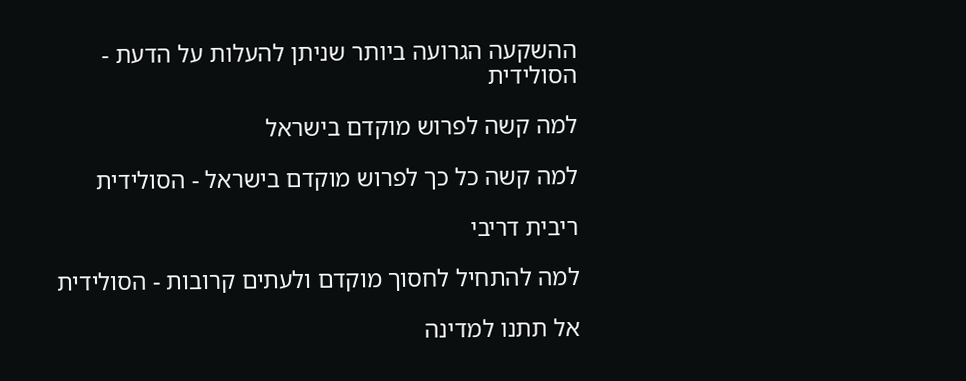ההשקעה הגרועה ביותר שניתן להעלות על הדעת - הסולידית

למה קשה לפרוש מוקדם בישראל

למה קשה כל כך לפרוש מוקדם בישראל - הסולידית

ריבית דריבי

למה להתחיל לחסוך מוקדם ולעתים קרובות - הסולידית

אל תתנו למדינה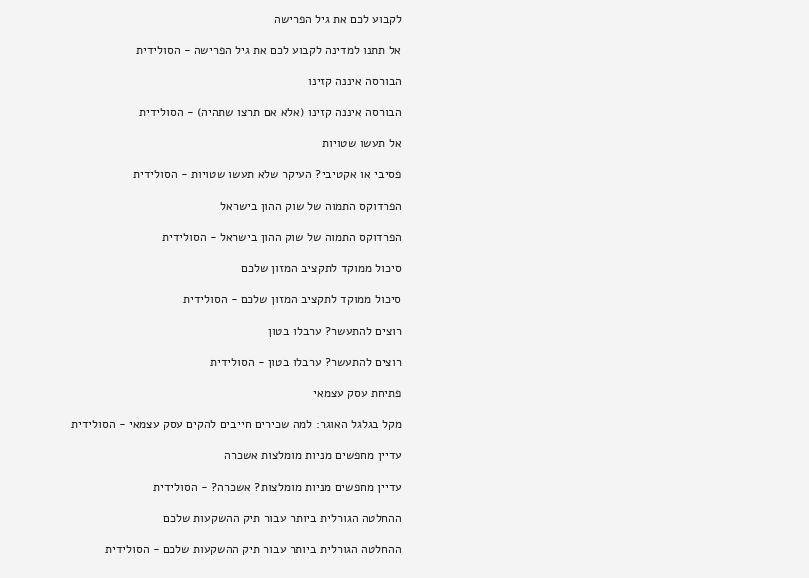לקבוע לכם את גיל הפרישה

אל תתנו למדינה לקבוע לכם את גיל הפרישה - הסולידית

הבורסה איננה קזינו

הבורסה איננה קזינו (אלא אם תרצו שתהיה) - הסולידית

אל תעשו שטויות

פסיבי או אקטיבי? העיקר שלא תעשו שטויות - הסולידית

הפרדוקס התמוה של שוק ההון בישראל

הפרדוקס התמוה של שוק ההון בישראל - הסולידית

סיכול ממוקד לתקציב המזון שלכם

סיכול ממוקד לתקציב המזון שלכם - הסולידית

רוצים להתעשר? ערבלו בטון

רוצים להתעשר? ערבלו בטון - הסולידית

פתיחת עסק עצמאי

מקל בגלגל האוגר: למה שכירים חייבים להקים עסק עצמאי - הסולידית

עדיין מחפשים מניות מומלצות אשכרה

עדיין מחפשים מניות מומלצות? אשכרה? - הסולידית

ההחלטה הגורלית ביותר עבור תיק ההשקעות שלכם

ההחלטה הגורלית ביותר עבור תיק ההשקעות שלכם - הסולידית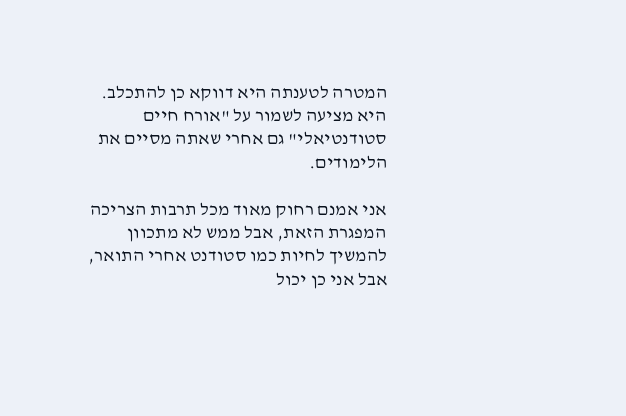המטרה לטענתה היא דווקא כן להתכלב.
היא מציעה לשמור על "אורח חיים סטודנטיאלי" גם אחרי שאתה מסיים את הלימודים.

אני אמנם רחוק מאוד מכל תרבות הצריכה המפגרת הזאת, אבל ממש לא מתכוון להמשיך לחיות כמו סטודנט אחרי התואר, אבל אני כן יכול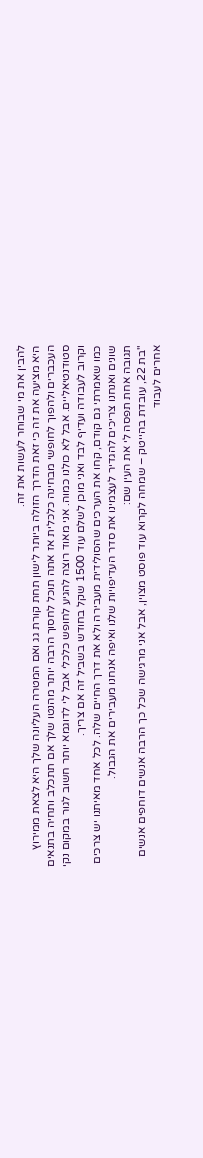להבין את מי שבוחר לעשות את זה.
היא מציעה את זה כי זאת הדרך הזולה ביותר לישון תחת קורת גג ואם המטרה העליונה שלך היא לצאת ממירוץ העכברים ולהפוך לחופשי מבחינה כלכלית אז אתה תוכל לחסוך הרבה יותר מהנטו שלך אם תתכלב ותחיה בתנאים סטודנטיאליים. אבל לא כולנו כמוה. אני מאוד רוצה להגיע לחופש כלכלי אבל לי לדוגמא יותר חשוב לגור במקום נקי וקרוב לעבודה ועדיף לבד ואני מוכן לשלם עוד 1500 שקל בחודש בשביל זה אם צריך.
כמו שאמרתי גם קודם, קחו את הערכים שהסולידית מעבירה ולא את דרך החיים שלה. לכל אחד מאיתנו יש צרכים שונים ואנחנו צריכים להגדיר לעצמינו את סדר העדיפויות שלנו ואיפה אנחנו מעבירים את הגבול.
תגובה אחת תפסה לי את העין שם:
"בת 22, עובדת בהייטק – שמחה לקרוא עוד פוסט מצוין, אבל אני מרגישה שכל כך הרבה אנשים דוחפים אנשים אחרים לעבוד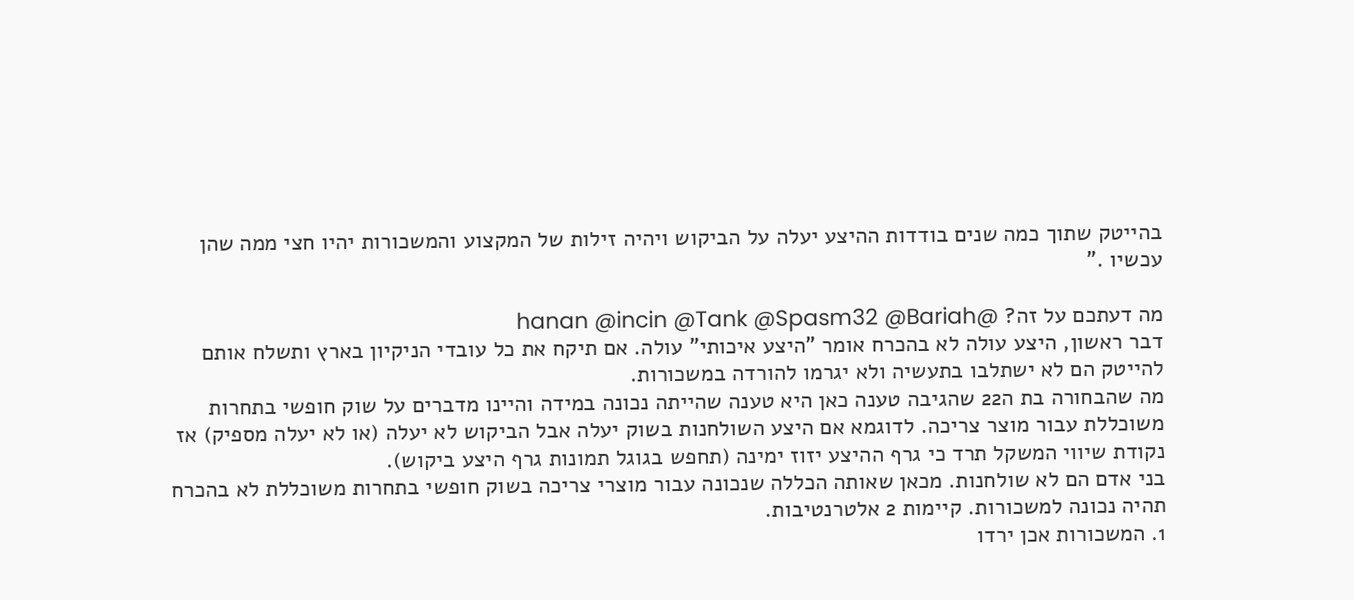בהייטק שתוך כמה שנים בודדות ההיצע יעלה על הביקוש ויהיה זילות של המקצוע והמשכורות יהיו חצי ממה שהן עכשיו ."

מה דעתכם על זה? @hanan @incin @Tank @Spasm32 @Bariah
דבר ראשון, היצע עולה לא בהכרח אומר "היצע איכותי" עולה. אם תיקח את כל עובדי הניקיון בארץ ותשלח אותם להייטק הם לא ישתלבו בתעשיה ולא יגרמו להורדה במשכורות.
מה שהבחורה בת ה22 שהגיבה טענה כאן היא טענה שהייתה נכונה במידה והיינו מדברים על שוק חופשי בתחרות משוכללת עבור מוצר צריכה. לדוגמא אם היצע השולחנות בשוק יעלה אבל הביקוש לא יעלה (או לא יעלה מספיק) אז נקודת שיווי המשקל תרד כי גרף ההיצע יזוז ימינה (תחפש בגוגל תמונות גרף היצע ביקוש).
בני אדם הם לא שולחנות. מכאן שאותה הכללה שנכונה עבור מוצרי צריכה בשוק חופשי בתחרות משוכללת לא בהכרח תהיה נכונה למשכורות. קיימות 2 אלטרנטיבות.
1. המשכורות אכן ירדו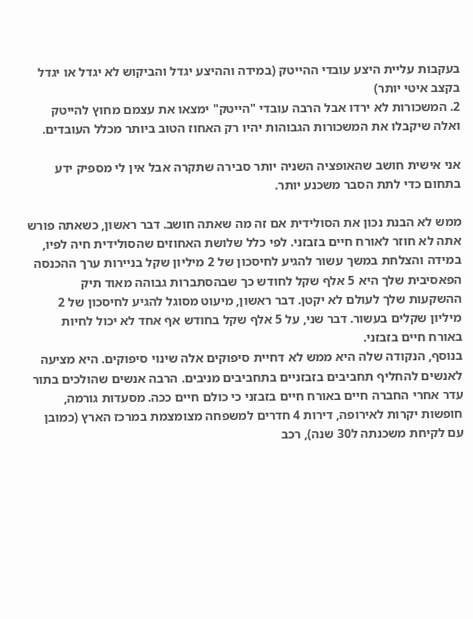בעקבות עליית היצע עובדי ההייטק (במידה וההיצע יגדל והביקוש לא יגדל או יגדל בקצב איטי יותר)
2. המשכורות לא ירדו אבל הרבה עובדי "הייטק" ימצאו את עצמם מחוץ להייטק ואלה שיקבלו את המשכורות הגבוהות יהיו רק האחוז הטוב ביותר מכלל העובדים.

אני אישית חושב שהאופציה השניה יותר סבירה שתקרה אבל אין לי מספיק ידע בתחום כדי לתת הסבר משכנע יותר.

ממש לא הבנת נכון את הסולידית אם זה מה שאתה חושב. דבר ראשון, כשאתה פורש אתה לא חוזר לאורח חיים בזבזני. לפי כלל שלושת האחוזים שהסולידית חיה לפיו, במידה והצלחת במשך עשור להגיע לחיסכון של 2 מיליון שקל בניירות ערך ההכנסה הפאסיבית שלך היא 5 אלף שקל לחודש כך שבהסתברות גבוהה מאוד תיק ההשקעות שלך לעולם לא יקטן. דבר ראשון, מיעוט מסוגל להגיע לחיסכון של 2 מיליון שקלים בעשור. דבר שני, על 5 אלף שקל בחודש אף אחד לא יכול לחיות באורח חיים בזבזני.
בנוסף, הנקודה שלה היא ממש לא דחיית סיפוקים אלה שינוי סיפוקים. היא מציעה לאנשים להחליף תחביבים בזבזניים בתחביבים מניבים. הרבה אנשים שהולכים בתור עדר אחרי החברה חיים באורח חיים בזבזני כי כולם חיים ככה. מסעדות גורמה, חופשות יקרות לאירופה, דירות 4 חדרים למשפחה מצומצמת במרכז הארץ (כמובן עם לקיחת משכנתה ל30 שנה), רכב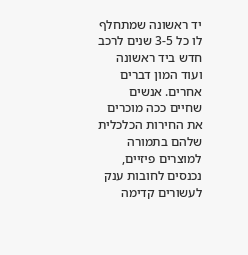יד ראשונה שמתחלף לו כל 3-5 שנים לרכב חדש ביד ראשונה ועוד המון דברים אחרים. אנשים שחיים ככה מוכרים את החירות הכלכלית שלהם בתמורה למוצרים פיזיים, נכנסים לחובות ענק לעשורים קדימה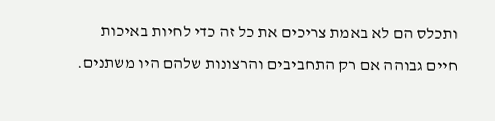ותכלס הם לא באמת צריכים את כל זה כדי לחיות באיכות חיים גבוהה אם רק התחביבים והרצונות שלהם היו משתנים.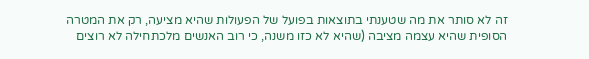זה לא סותר את מה שטענתי בתוצאות בפועל של הפעולות שהיא מציעה, רק את המטרה הסופית שהיא עצמה מציבה (שהיא לא כזו משנה, כי רוב האנשים מלכתחילה לא רוצים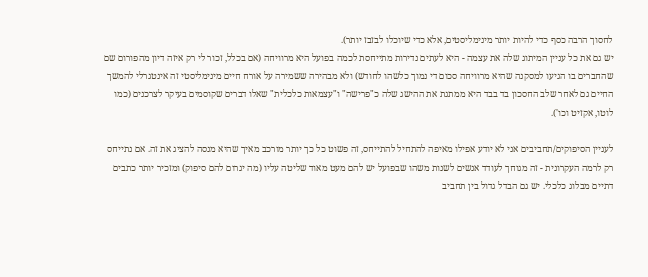לחסוך הרבה כסף כדי להיות יותר מינימליסטים, אלא כדי שיוכלו לבזבז יותר).
יש גם את כל עניין המיתוג שלה את עצמה - היא לעתים נדירות מתייחסת לכמה בפועל היא מרוויחה (אם בכלל, זכור לי רק איזה דיון מהפורום שם שהחברים בו הגיעו למסקנה שהיא מרוויחה סכום די נמוך כלשהו לחודש) ולא מבהירה ששמירה על אורח חיים מינימליסטי זה אינטגרלי להמשך החיים גם לאחר שלב החסכון בד בבד היא ממתגת את ההישג שלה כ"פרישה" ו"עצמאות כלכלית" שאלו דברים שקוסמים בעיקר לצרכנים (כמו לוטו, אקזיט וכו').

לעניין הסיפוקים/תחביבים אני לא יודע אפילו מאיפה להתחיל להתייחס, זה פשוט כל כך יותר מורכב מאיך שהיא מנסה להציג את זה. אם נתייחס רק לרמה העקרונית - זה מגוחך לעודד אנשים לשנות משהו שבפועל יש להם מעט מאוד שליטה עליו (מה יגרום להם סיפוק) ומזכיר יותר כתבים דתיים מבלוג כלכלי. יש גם הבדל גדול בין תחביב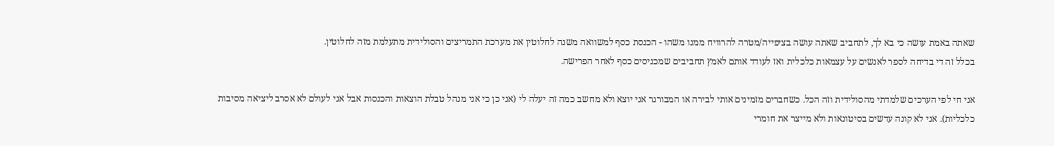שאתה באמת עושה כי בא לך, לתחביב שאתה עושה בציפייה/מטרה להרוויח ממנו משהו - הכנסת כסף למשוואה משנה לחלוטין את מערכת התמריצים והסולידית מתעלמת מזה לחלוטין.
בכלל זה די בדיחה לספר לאנשים על עצמאות כלכלית ואז לעודד אותם לאמץ תחביבים שמכניסים כסף לאחר הפרישה.

אני חי לפי הערכים שלמדתי מהסולידית וזה הכל. כשחברים מזמינים אותי לבירה או המבורגר אני יוצא ולא מחשב כמה זה יעלה לי (אני כן כי אני מנהל טבלת הוצאות והכנסות אבל אני לעולם לא אסרב ליציאה מסיבות כלכליות). אני לא קונה עדשים בסיטונאות ולא מייצר את חומרי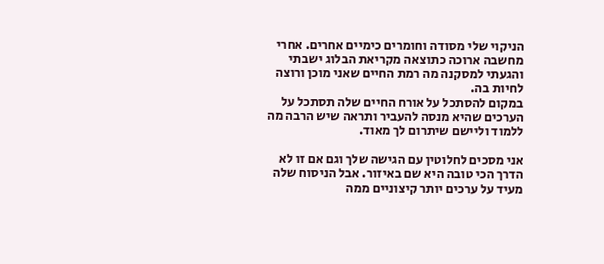הניקוי שלי מסודה וחומרים כימיים אחרים. אחרי מחשבה ארוכה כתוצאה מקריאת הבלוג ישבתי והגעתי למסקנה מה רמת החיים שאני מוכן ורוצה לחיות בה.
במקום להסתכל על אורח החיים שלה תסתכל על הערכים שהיא מנסה להעביר ותראה שיש הרבה מה ללמוד וליישם שיתרום לך מאוד.

אני מסכים לחלוטין עם הגישה שלך וגם אם זו לא הדרך הכי טובה היא שם באיזור. אבל הניסוח שלה מעיד על ערכים יותר קיצוניים ממה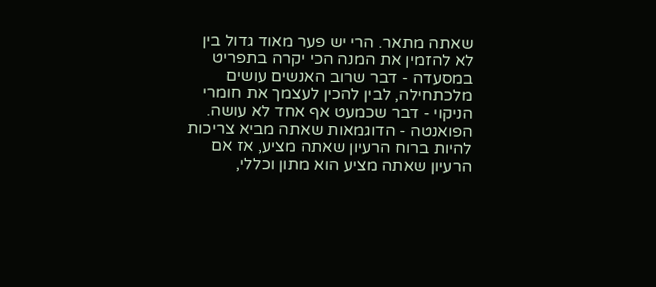שאתה מתאר. הרי יש פער מאוד גדול בין לא להזמין את המנה הכי יקרה בתפריט במסעדה - דבר שרוב האנשים עושים מלכתחילה, לבין להכין לעצמך את חומרי הניקוי - דבר שכמעט אף אחד לא עושה. הפואנטה - הדוגמאות שאתה מביא צריכות להיות ברוח הרעיון שאתה מציע, אז אם הרעיון שאתה מציע הוא מתון וכללי,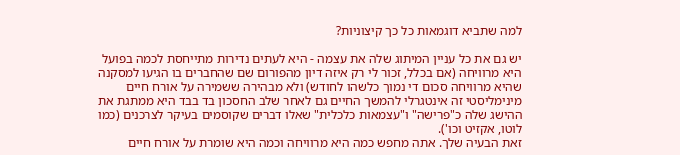למה שתביא דוגמאות כל כך קיצוניות?

יש גם את כל עניין המיתוג שלה את עצמה - היא לעתים נדירות מתייחסת לכמה בפועל היא מרוויחה (אם בכלל, זכור לי רק איזה דיון מהפורום שם שהחברים בו הגיעו למסקנה שהיא מרוויחה סכום די נמוך כלשהו לחודש) ולא מבהירה ששמירה על אורח חיים מינימליסטי זה אינטגרלי להמשך החיים גם לאחר שלב החסכון בד בבד היא ממתגת את ההישג שלה כ"פרישה" ו"עצמאות כלכלית" שאלו דברים שקוסמים בעיקר לצרכנים (כמו לוטו, אקזיט וכו').
זאת הבעיה שלך. אתה מחפש כמה היא מרוויחה וכמה היא שומרת על אורח חיים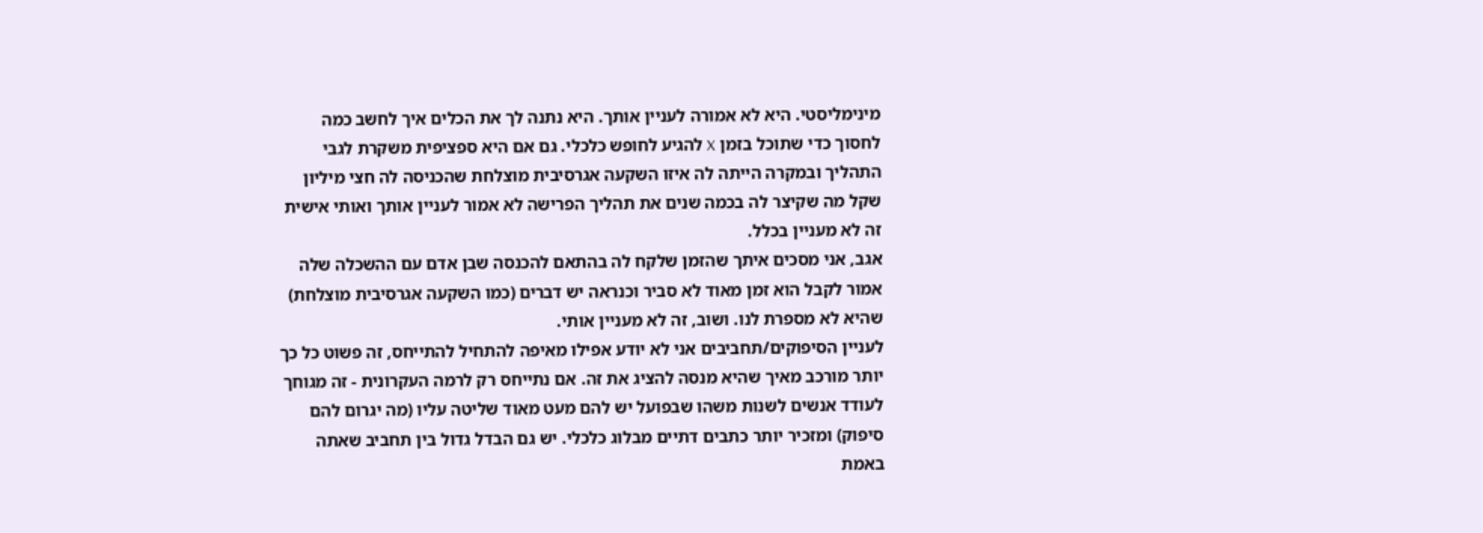מינימליסטי. היא לא אמורה לעניין אותך. היא נתנה לך את הכלים איך לחשב כמה לחסוך כדי שתוכל בזמן X להגיע לחופש כלכלי. גם אם היא ספציפית משקרת לגבי התהליך ובמקרה הייתה לה איזו השקעה אגרסיבית מוצלחת שהכניסה לה חצי מיליון שקל מה שקיצר לה בכמה שנים את תהליך הפרישה לא אמור לעניין אותך ואותי אישית זה לא מעניין בכלל.
אגב, אני מסכים איתך שהזמן שלקח לה בהתאם להכנסה שבן אדם עם ההשכלה שלה אמור לקבל הוא זמן מאוד לא סביר וכנראה יש דברים (כמו השקעה אגרסיבית מוצלחת) שהיא לא מספרת לנו. ושוב, זה לא מעניין אותי.
לעניין הסיפוקים/תחביבים אני לא יודע אפילו מאיפה להתחיל להתייחס, זה פשוט כל כך יותר מורכב מאיך שהיא מנסה להציג את זה. אם נתייחס רק לרמה העקרונית - זה מגוחך לעודד אנשים לשנות משהו שבפועל יש להם מעט מאוד שליטה עליו (מה יגרום להם סיפוק) ומזכיר יותר כתבים דתיים מבלוג כלכלי. יש גם הבדל גדול בין תחביב שאתה באמת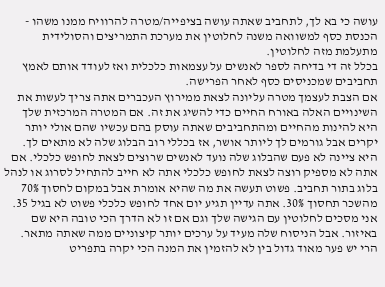עושה כי בא לך, לתחביב שאתה עושה בציפייה/מטרה להרוויח ממנו משהו - הכנסת כסף למשוואה משנה לחלוטין את מערכת התמריצים והסולידית מתעלמת מזה לחלוטין.
בכלל זה די בדיחה לספר לאנשים על עצמאות כלכלית ואז לעודד אותם לאמץ תחביבים שמכניסים כסף לאחר הפרישה.
אם הצבת לעצמך מטרה עליונה לצאת ממירוץ העכברים אתה צריך לעשות את השינויים האלה באורח החיים כדי להשיג את זה. אם המטרה המרכזית שלך היא להינות מהחיים ומהתחביבים שאתה עוסק בהם עכשיו שהם אולי יותר יקרים אבל גורמים לך ליותר אושר, אז בכללי רוב הבלוג שלה לא מתאים לך. היא ציינה לא פעם שהבלוג שלה נועד לאנשים שרוצים לצאת לחופש כלכלי. אם אתה לא מספיק רוצה לצאת לחופש כלכלי אתה לא חייב להתחיל לסרוג או לנהל בלוג בתור תחביב. פשוט תעשה את מה שהיא אומרת אבל במקום לחסוך 70% מהשכר תחסוך 30%. אתה עדיין תגיע יום אחד לחופש כלכלי פשוט לא בגיל 35.
אני מסכים לחלוטין עם הגישה שלך וגם אם זו לא הדרך הכי טובה היא שם באיזור. אבל הניסוח שלה מעיד על ערכים יותר קיצוניים ממה שאתה מתאר. הרי יש פער מאוד גדול בין לא להזמין את המנה הכי יקרה בתפריט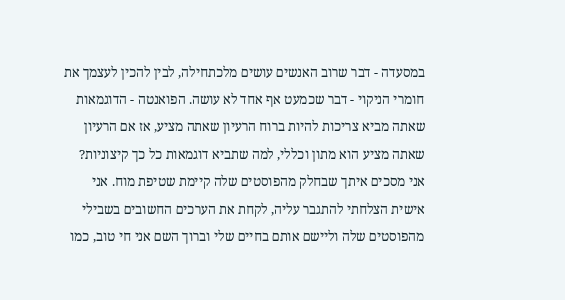במסעדה - דבר שרוב האנשים עושים מלכתחילה, לבין להכין לעצמך את חומרי הניקוי - דבר שכמעט אף אחד לא עושה. הפואנטה - הדוגמאות שאתה מביא צריכות להיות ברוח הרעיון שאתה מציע, אז אם הרעיון שאתה מציע הוא מתון וכללי, למה שתביא דוגמאות כל כך קיצוניות?
אני מסכים איתך שבחלק מהפוסטים שלה קיימת שטיפת מוח. אני אישית הצלחתי להתגבר עליה, לקחת את הערכים החשובים בשבילי מהפוסטים שלה וליישם אותם בחיים שלי וברוך השם אני חי טוב, כמו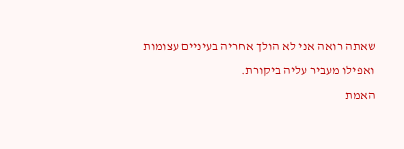שאתה רואה אני לא הולך אחריה בעיניים עצומות ואפילו מעביר עליה ביקורת.
האמת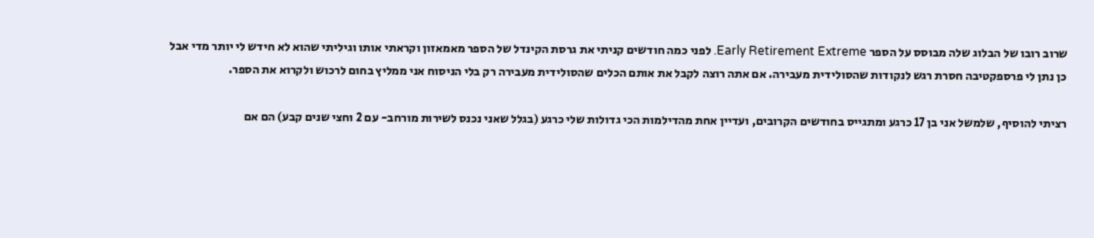שרוב רובו של הבלוג שלה מבוסס על הספר Early Retirement Extreme. לפני כמה חודשים קניתי את גרסת הקינדל של הספר מאמאזון וקראתי אותו וגיליתי שהוא לא חידש לי יותר מדי אבל כן נתן לי פרספקטיבה חסרת רגש לנקודות שהסולידית מעבירה. אם אתה רוצה לקבל את אותם הכלים שהסולידית מעבירה רק בלי הניסוח אני ממליץ בחום לרכוש ולקרוא את הספר.

רציתי להוסיף, שלמשל אני בן 17 כרגע ומתגייס בחודשים הקרובים, ועדיין אחת מהדילמות הכי גדולות שלי כרגע (בגלל שאני נכנס לשירות מורחב- עם 2 וחצי שנים קבע) הם אם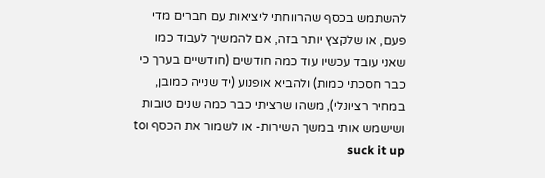להשתמש בכסף שהרווחתי ליציאות עם חברים מדי פעם, או שלקצץ יותר בזה, אם להמשיך לעבוד כמו שאני עובד עכשיו עוד כמה חודשים (חודשיים בערך כי כבר חסכתי כמות) ולהביא אופנוע (יד שנייה כמובן, במחיר רציונלי), משהו שרציתי כבר כמה שנים טובות ושישמש אותי במשך השירות- או לשמור את הכסף וto suck it up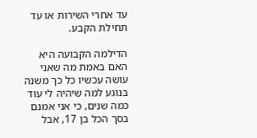עד אחרי השירות או עד תחילת הקבע.

הדילמה הקבועה היא האם באמת מה שאני עושה עכשיו כל כך משנה בנוגע למה שיהיה לי עוד כמה שנים, כי אני אמנם בסך הכל בן 17, אבל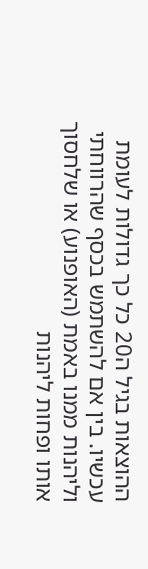ההוצאות בגיל ה20 כל כך גדולות לעומת עכשיו. בין אם להשתמש בכסף שהרווחתי וליהנות ממנו באמת (האופנוע) או שלחסוך אותו ופחות ליהנות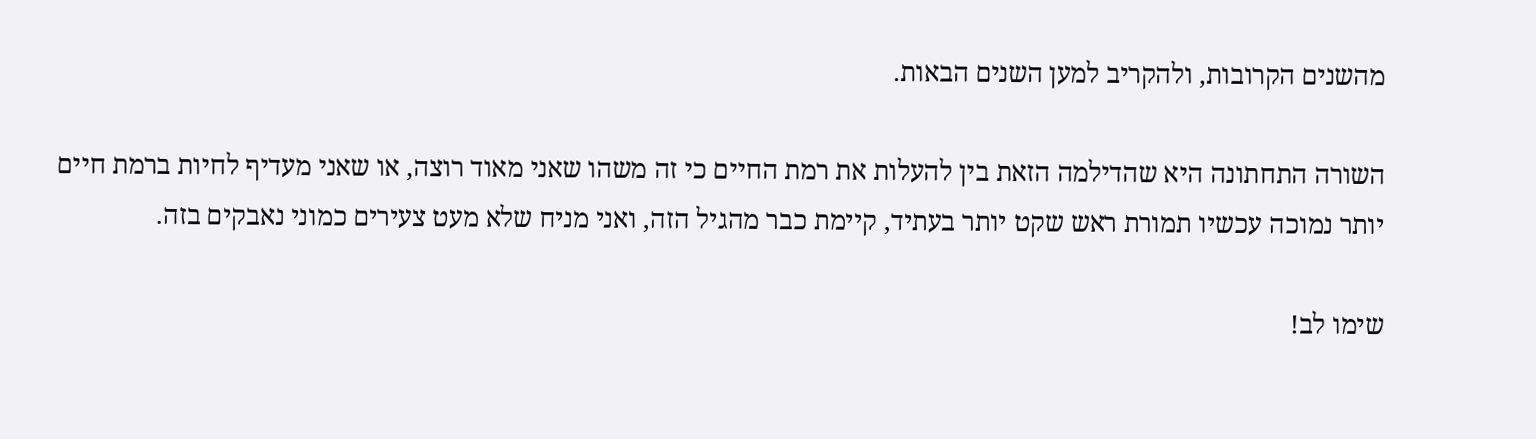מהשנים הקרובות, ולהקריב למען השנים הבאות.

השורה התחתונה היא שהדילמה הזאת בין להעלות את רמת החיים כי זה משהו שאני מאוד רוצה, או שאני מעדיף לחיות ברמת חיים יותר נמוכה עכשיו תמורת ראש שקט יותר בעתיד, קיימת כבר מהגיל הזה, ואני מניח שלא מעט צעירים כמוני נאבקים בזה.

שימו לב!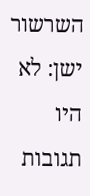השרשור ישן: לא היו תגובות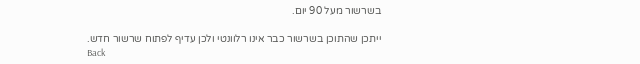בשרשור מעל 90 יום.

ייתכן שהתוכן בשרשור כבר אינו רלוונטי ולכן עדיף לפתוח שרשור חדש.
Back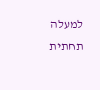למעלה תחתית